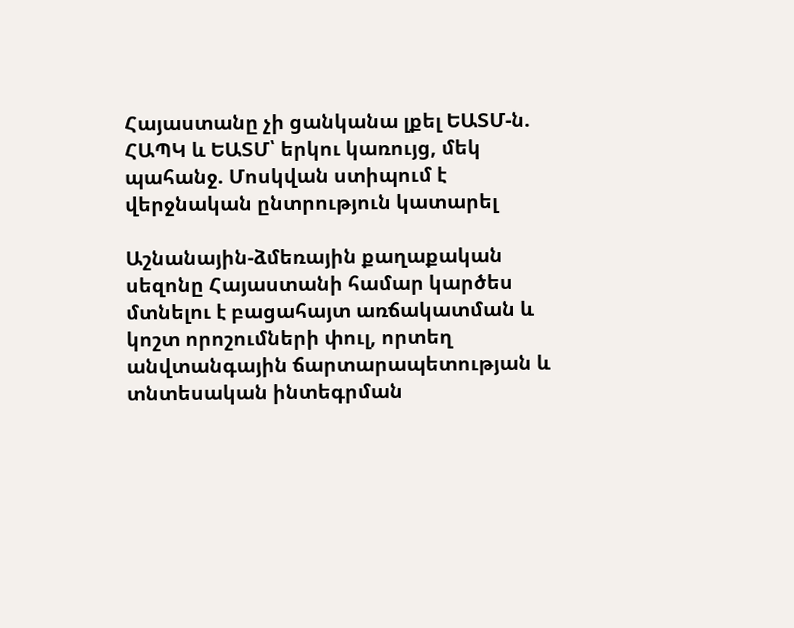Հայաստանը չի ցանկանա լքել ԵԱՏՄ-ն. ՀԱՊԿ և ԵԱՏՄ՝ երկու կառույց, մեկ պահանջ. Մոսկվան ստիպում է վերջնական ընտրություն կատարել

Աշնանային-ձմեռային քաղաքական սեզոնը Հայաստանի համար կարծես մտնելու է բացահայտ առճակատման և կոշտ որոշումների փուլ, որտեղ անվտանգային ճարտարապետության և տնտեսական ինտեգրման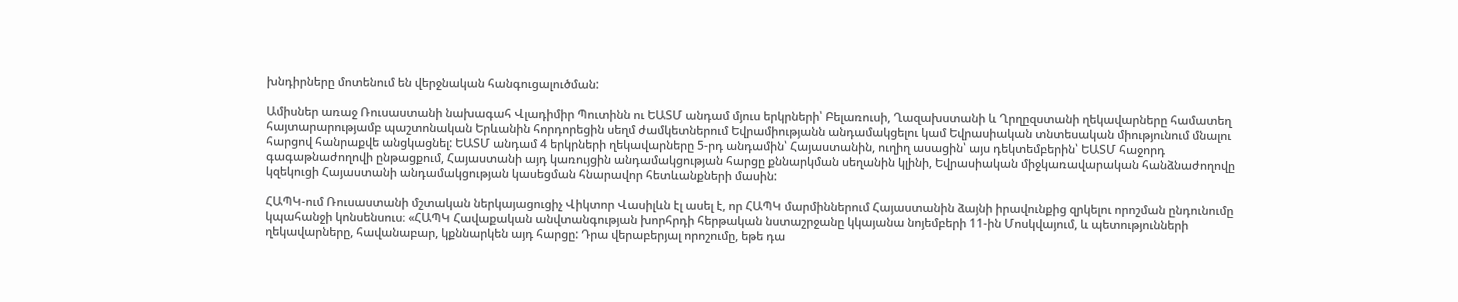խնդիրները մոտենում են վերջնական հանգուցալուծման:

Ամիսներ առաջ Ռուսաստանի նախագահ Վլադիմիր Պուտինն ու ԵԱՏՄ անդամ մյուս երկրների՝ Բելառուսի, Ղազախստանի և Ղրղըզստանի ղեկավարները համատեղ հայտարարությամբ պաշտոնական Երևանին հորդորեցին սեղմ ժամկետներում Եվրամիությանն անդամակցելու կամ Եվրասիական տնտեսական միությունում մնալու հարցով հանրաքվե անցկացնել: ԵԱՏՄ անդամ 4 երկրների ղեկավարները 5-րդ անդամին՝ Հայաստանին, ուղիղ ասացին՝ այս դեկտեմբերին՝ ԵԱՏՄ հաջորդ գագաթնաժողովի ընթացքում, Հայաստանի այդ կառույցին անդամակցության հարցը քննարկման սեղանին կլինի, Եվրասիական միջկառավարական հանձնաժողովը կզեկուցի Հայաստանի անդամակցության կասեցման հնարավոր հետևանքների մասին:

ՀԱՊԿ-ում Ռուսաստանի մշտական ներկայացուցիչ Վիկտոր Վասիլևն էլ ասել է, որ ՀԱՊԿ մարմիններում Հայաստանին ձայնի իրավունքից զրկելու որոշման ընդունումը կպահանջի կոնսենսուս։ «ՀԱՊԿ Հավաքական անվտանգության խորհրդի հերթական նստաշրջանը կկայանա նոյեմբերի 11-ին Մոսկվայում, և պետությունների ղեկավարները, հավանաբար, կքննարկեն այդ հարցը: Դրա վերաբերյալ որոշումը, եթե դա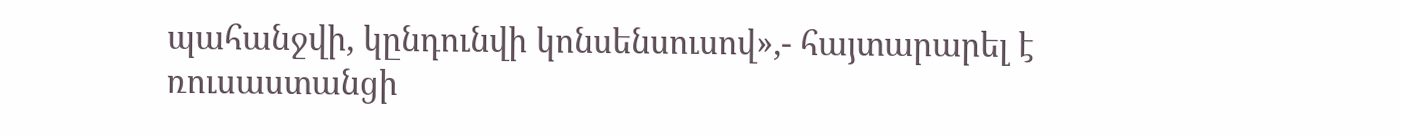պահանջվի, կընդունվի կոնսենսուսով»,- հայտարարել է ռուսաստանցի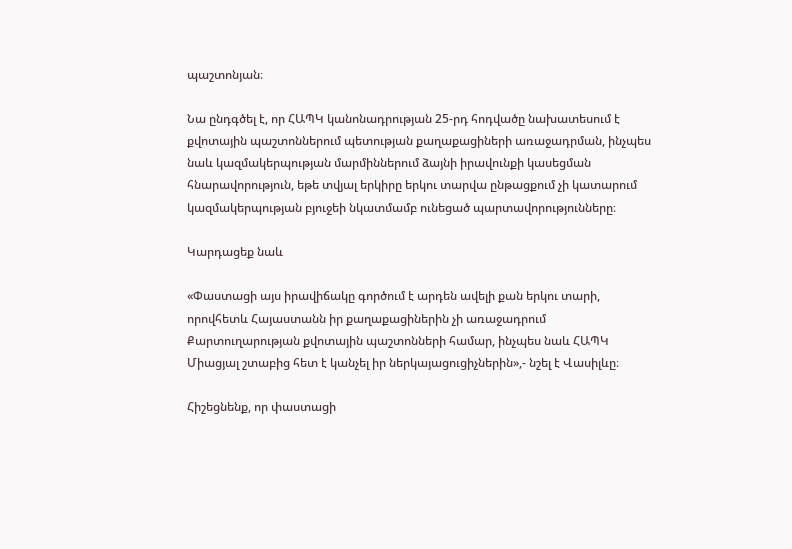պաշտոնյան։

Նա ընդգծել է, որ ՀԱՊԿ կանոնադրության 25-րդ հոդվածը նախատեսում է քվոտային պաշտոններում պետության քաղաքացիների առաջադրման, ինչպես նաև կազմակերպության մարմիններում ձայնի իրավունքի կասեցման հնարավորություն, եթե տվյալ երկիրը երկու տարվա ընթացքում չի կատարում կազմակերպության բյուջեի նկատմամբ ունեցած պարտավորությունները։

Կարդացեք նաև

«Փաստացի այս իրավիճակը գործում է արդեն ավելի քան երկու տարի, որովհետև Հայաստանն իր քաղաքացիներին չի առաջադրում Քարտուղարության քվոտային պաշտոնների համար, ինչպես նաև ՀԱՊԿ Միացյալ շտաբից հետ է կանչել իր ներկայացուցիչներին»,- նշել է Վասիլևը։

Հիշեցնենք, որ փաստացի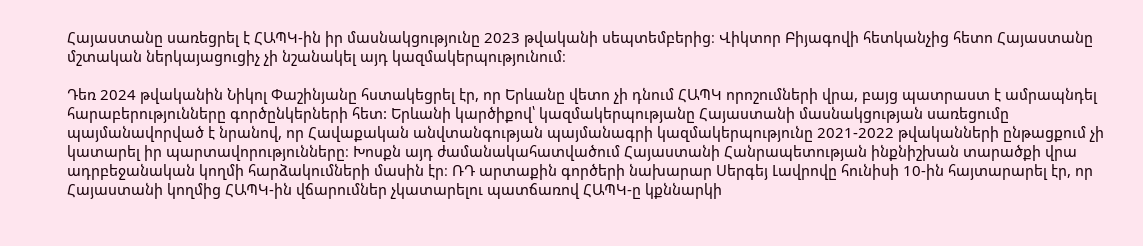Հայաստանը սառեցրել է ՀԱՊԿ-ին իր մասնակցությունը 2023 թվականի սեպտեմբերից։ Վիկտոր Բիյագովի հետկանչից հետո Հայաստանը մշտական ներկայացուցիչ չի նշանակել այդ կազմակերպությունում։

Դեռ 2024 թվականին Նիկոլ Փաշինյանը հստակեցրել էր, որ Երևանը վետո չի դնում ՀԱՊԿ որոշումների վրա, բայց պատրաստ է ամրապնդել հարաբերությունները գործընկերների հետ: Երևանի կարծիքով՝ կազմակերպությանը Հայաստանի մասնակցության սառեցումը պայմանավորված է նրանով, որ Հավաքական անվտանգության պայմանագրի կազմակերպությունը 2021-2022 թվականների ընթացքում չի կատարել իր պարտավորությունները։ Խոսքն այդ ժամանակահատվածում Հայաստանի Հանրապետության ինքնիշխան տարածքի վրա ադրբեջանական կողմի հարձակումների մասին էր։ ՌԴ արտաքին գործերի նախարար Սերգեյ Լավրովը հունիսի 10-ին հայտարարել էր, որ Հայաստանի կողմից ՀԱՊԿ-ին վճարումներ չկատարելու պատճառով ՀԱՊԿ-ը կքննարկի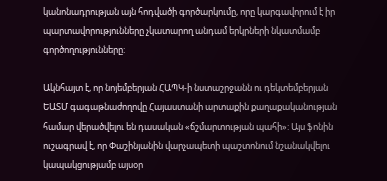կանոնադրության այն հոդվածի գործարկումը, որը կարգավորում է իր պարտավորությունները չկատարող անդամ երկրների նկատմամբ գործողությունները:

Ակնհայտ է, որ նոյեմբերյան ՀԱՊԿ-ի նստաշրջանն ու դեկտեմբերյան ԵԱՏՄ գագաթնաժողովը Հայաստանի արտաքին քաղաքականության համար վերածվելու են դասական «ճշմարտության պահի»: Այս ֆոնին ուշագրավ է, որ Փաշինյանին վարչապետի պաշտոնում նշանակվելու կապակցությամբ այսօր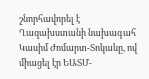շնորհավորել է Ղազախստանի նախագահ Կասիմ Ժոմարտ-Տոկաևը, ով միացել էր ԵԱՏՄ-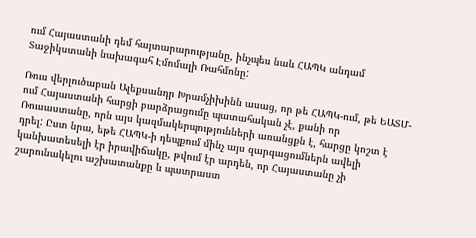ում Հայաստանի դեմ հայտարարությանը, ինչպես նաև ՀԱՊԿ անդամ Տաջիկստանի նախագահ Էմոմալի Ռահմոնը:

Ռուս վերլուծաբան Ալեքսանդր Խրամչիխինն ասաց, որ թե ՀԱՊԿ-ում, թե ԵԱՏՄ-ում Հայաստանի հարցի բարձրացումը պատահական չէ, քանի որ Ռուսաստանը, որն այս կազմակերպությունների առանցքն է, հարցը կոշտ է դրել: Ըստ նրա, եթե ՀԱՊԿ-ի դեպքում մինչ այս զարգացումներն ավելի կանխատեսելի էր իրավիճակը, թվում էր արդեն, որ Հայաստանը չի շարունակելու աշխատանքը և պատրաստ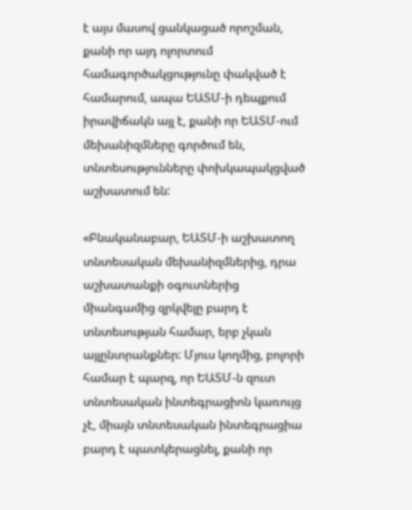է այս մասով ցանկացած որոշման, քանի որ այդ ոլորտում համագործակցությունը փակված է համարում, ապա ԵԱՏՄ-ի դեպքում իրավիճակն այլ է, քանի որ ԵԱՏՄ-ում մեխանիզմները գործում են, տնտեսությունները փոխկապակցված աշխատում են:

«Բնականաբար, ԵԱՏՄ-ի աշխատող տնտեսական մեխանիզմներից, դրա աշխատանքի օգուտներից միանգամից զրկվելը բարդ է տնտեսության համար, երբ չկան այլընտրանքներ: Մյուս կողմից, բոլորի համար է պարզ, որ ԵԱՏՄ-ն զուտ տնտեսական ինտեգրացիոն կառույց չէ, միայն տնտեսական ինտեգրացիա բարդ է պատկերացնել, քանի որ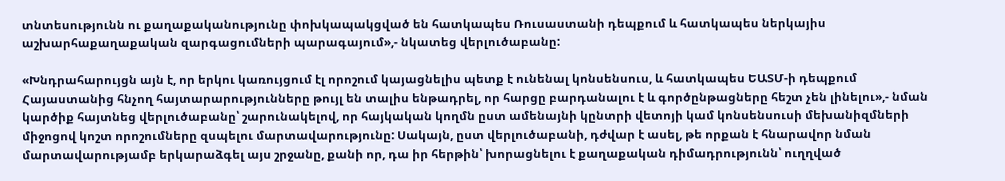տնտեսությունն ու քաղաքականությունը փոխկապակցված են հատկապես Ռուսաստանի դեպքում և հատկապես ներկայիս աշխարհաքաղաքական զարգացումների պարագայում»,- նկատեց վերլուծաբանը:

«Խնդրահարույցն այն է, որ երկու կառույցում էլ որոշում կայացնելիս պետք է ունենալ կոնսենսուս, և հատկապես ԵԱՏՄ-ի դեպքում Հայաստանից հնչող հայտարարությունները թույլ են տալիս ենթադրել, որ հարցը բարդանալու է և գործընթացները հեշտ չեն լինելու»,- նման կարծիք հայտնեց վերլուծաբանը՝ շարունակելով, որ հայկական կողմն ըստ ամենայնի կընտրի վետոյի կամ կոնսենսուսի մեխանիզմների միջոցով կոշտ որոշումները զսպելու մարտավարությունը: Սակայն, ըստ վերլուծաբանի, դժվար է ասել, թե որքան է հնարավոր նման մարտավարությամբ երկարաձգել այս շրջանը, քանի որ, դա իր հերթին՝ խորացնելու է քաղաքական դիմադրությունն՝ ուղղված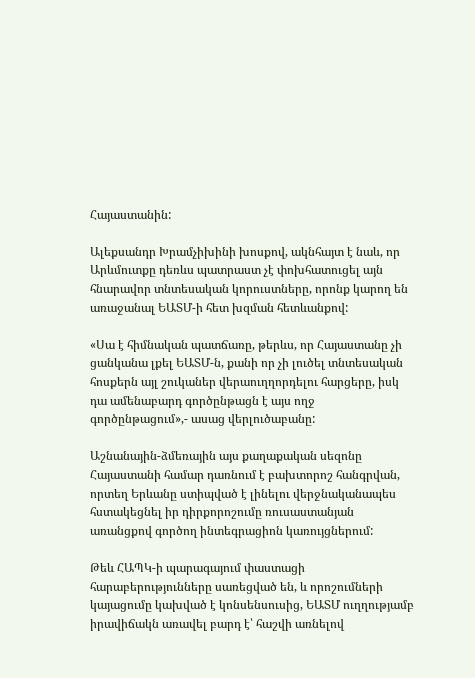Հայաստանին:

Ալեքսանդր Խրամչիխինի խոսքով, ակնհայտ է նաև, որ Արևմուտքը դեռևս պատրաստ չէ փոխհատուցել այն հնարավոր տնտեսական կորուստները, որոնք կարող են առաջանալ ԵԱՏՄ-ի հետ խզման հետևանքով:

«Սա է հիմնական պատճառը, թերևս, որ Հայաստանը չի ցանկանա լքել ԵԱՏՄ-ն, քանի որ չի լուծել տնտեսական հոսքերն այլ շուկաներ վերաուղղորդելու հարցերը, իսկ դա ամենաբարդ գործընթացն է այս ողջ գործընթացում»,- ասաց վերլուծաբանը:

Աշնանային-ձմեռային այս քաղաքական սեզոնը Հայաստանի համար դառնում է բախտորոշ հանգրվան, որտեղ Երևանը ստիպված է լինելու վերջնականապես հստակեցնել իր դիրքորոշումը ռուսաստանյան առանցքով գործող ինտեգրացիոն կառույցներում:

Թեև ՀԱՊԿ-ի պարագայում փաստացի հարաբերությունները սառեցված են, և որոշումների կայացումը կախված է կոնսենսուսից, ԵԱՏՄ ուղղությամբ իրավիճակն առավել բարդ է՝ հաշվի առնելով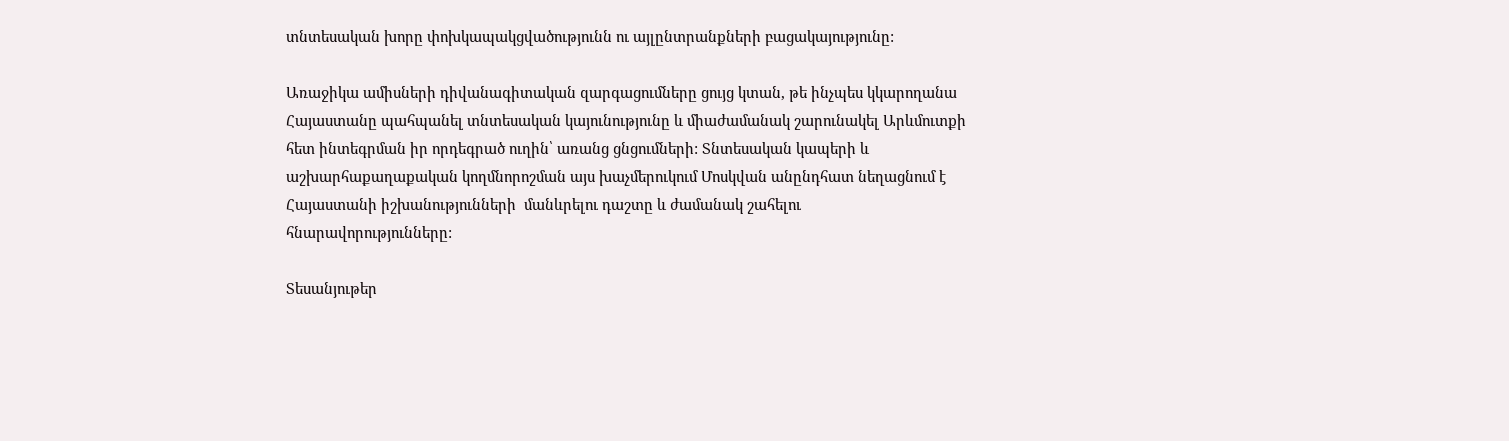տնտեսական խորը փոխկապակցվածությունն ու այլընտրանքների բացակայությունը:

Առաջիկա ամիսների դիվանագիտական զարգացումները ցույց կտան, թե ինչպես կկարողանա Հայաստանը պահպանել տնտեսական կայունությունը և միաժամանակ շարունակել Արևմուտքի հետ ինտեգրման իր որդեգրած ուղին՝ առանց ցնցումների: Տնտեսական կապերի և աշխարհաքաղաքական կողմնորոշման այս խաչմերուկում Մոսկվան անընդհատ նեղացնում է Հայաստանի իշխանությունների  մանևրելու դաշտը և ժամանակ շահելու հնարավորությունները:

Տեսանյութեր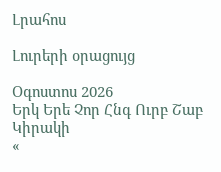Լրահոս

Լուրերի օրացույց

Օգոստոս 2026
Երկ Երե Չոր Հնգ Ուրբ Շաբ Կիրակի
«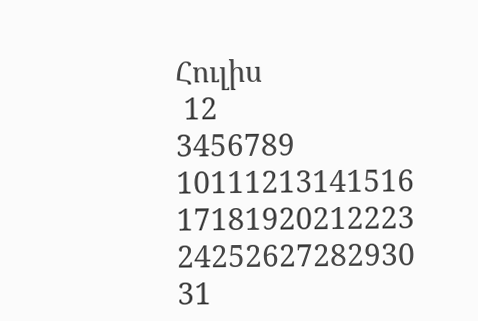Հուլիս
 12
3456789
10111213141516
17181920212223
24252627282930
31